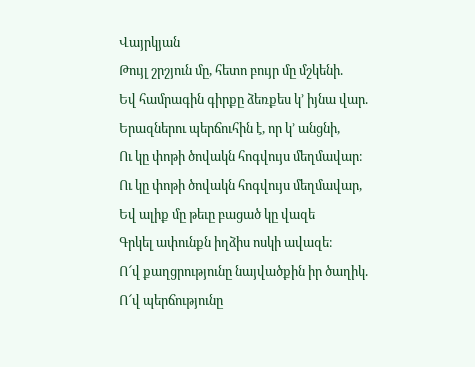Վայրկյան
Թույլ շրշյուն մը, հետո բույր մը մշկենի.
Եվ համրագին գիրքը ձեռքես կ՚ իյնա վար.
Երազներու պերճուհին է, որ կ՚ անցնի,
Ու կը փոթի ծովակն հոգվույս մեղմավար։
Ու կը փոթի ծովակն հոգվույս մեղմավար,
Եվ ալիք մը թեւը բացած կը վազե
Գրկել ափունքն իղձիս ոսկի ավազե։
Ո՜վ քաղցրությունը նայվածքին իր ծաղիկ.
Ո՜վ պերճությունը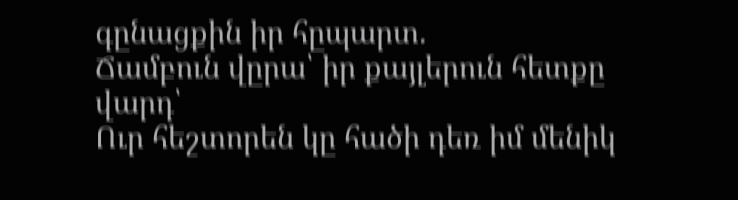գընացքին իր հըպարտ.
Ճամբուն վըրա՝ իր քայլերուն հետքը վարդ՝
Ուր հեշտորեն կը հածի դեռ իմ մենիկ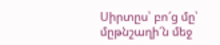Սիրտըս՝ բո՜ց մը՝ մըթնշաղի՜ն մեջ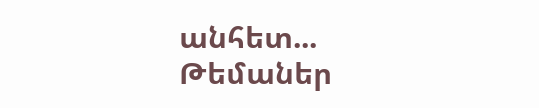անհետ...
Թեմաներ